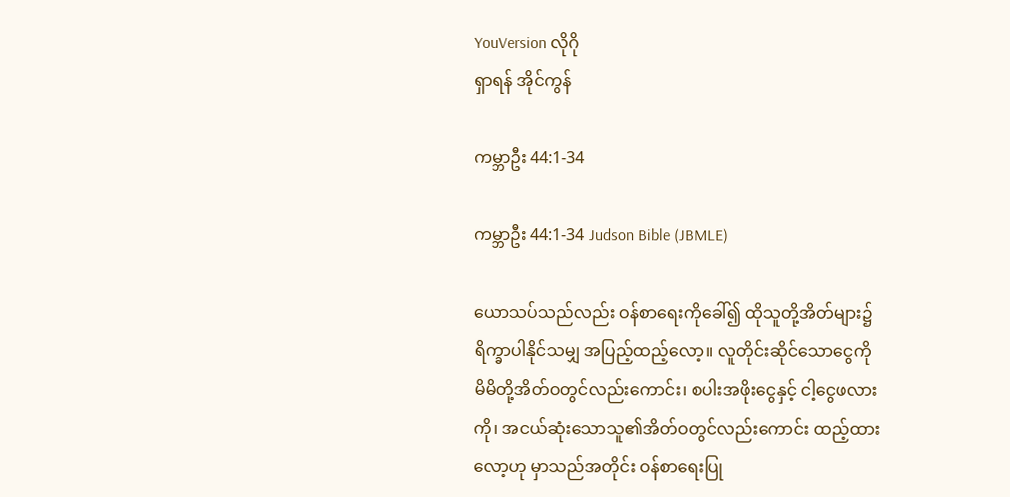YouVersion လိုဂို
ရှာရန် အိုင်ကွန်

ကမ္ဘာဦး 44:1-34

ကမ္ဘာဦး 44:1-34 Judson Bible (JBMLE)

ယောသပ်သည်လည်း ဝန်စာရေးကိုခေါ်၍ ထိုသူတို့အိတ်များ၌ ရိက္ခာပါနိုင်သမျှ အပြည့်ထည့်လော့။ လူတိုင်းဆိုင်သောငွေကို မိမိတို့အိတ်ဝတွင်လည်းကောင်း၊ စပါးအဖိုးငွေနှင့် ငါ့ငွေဖလားကို၊ အငယ်ဆုံးသောသူ၏အိတ်ဝတွင်လည်းကောင်း ထည့်ထားလော့ဟု မှာသည်အတိုင်း ဝန်စာရေးပြု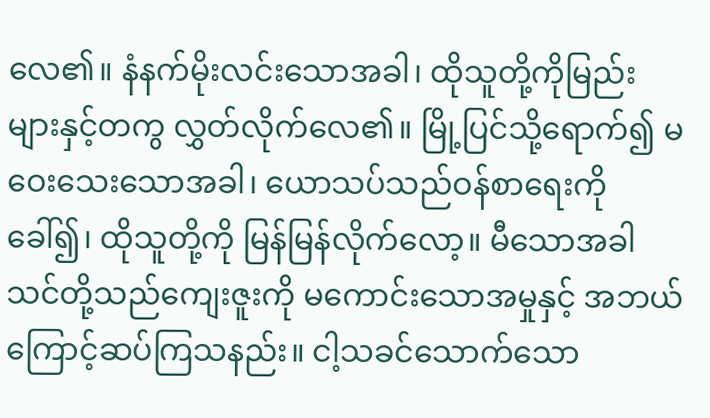လေ၏။ နံနက်မိုးလင်းသောအခါ၊ ထိုသူတို့ကိုမြည်းများနှင့်တကွ လွှတ်လိုက်လေ၏။ မြို့ပြင်သို့ရောက်၍ မဝေးသေးသောအခါ၊ ယောသပ်သည်ဝန်စာရေးကိုခေါ်၍၊ ထိုသူတို့ကို မြန်မြန်လိုက်လော့။ မီသောအခါ သင်တို့သည်ကျေးဇူးကို မကောင်းသောအမှုနှင့် အဘယ်ကြောင့်ဆပ်ကြသနည်း။ ငါ့သခင်သောက်သော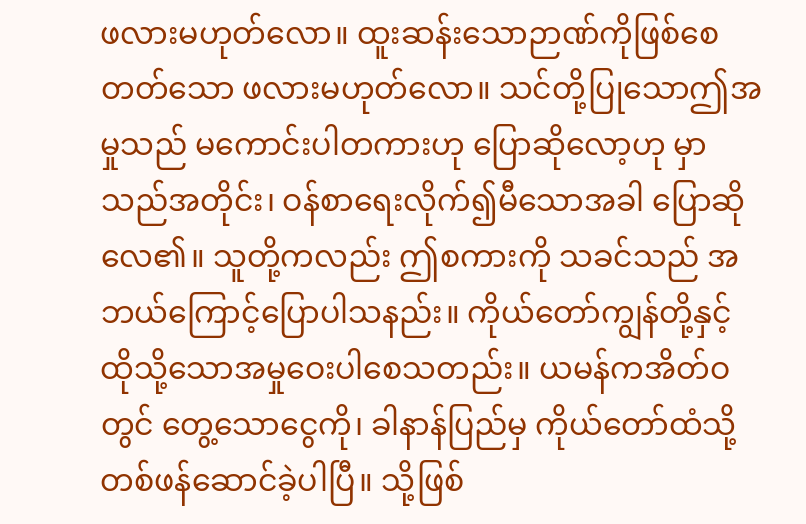ဖလားမဟုတ်လော။ ထူးဆန်းသောဉာဏ်ကိုဖြစ်စေတတ်သော ဖလားမဟုတ်လော။ သင်တို့ပြုသောဤအမှုသည် မကောင်းပါတကားဟု ပြောဆိုလော့ဟု မှာသည်အတိုင်း၊ ဝန်စာရေးလိုက်၍မီသောအခါ ပြောဆိုလေ၏။ သူတို့ကလည်း ဤစကားကို သခင်သည် အဘယ်ကြောင့်ပြောပါသနည်း။ ကိုယ်တော်ကျွန်တို့နှင့် ထိုသို့သောအမှုဝေးပါစေသတည်း။ ယမန်ကအိတ်ဝတွင် တွေ့သောငွေကို၊ ခါနာန်ပြည်မှ ကိုယ်တော်ထံသို့ တစ်ဖန်ဆောင်ခဲ့ပါပြီ။ သို့ဖြစ်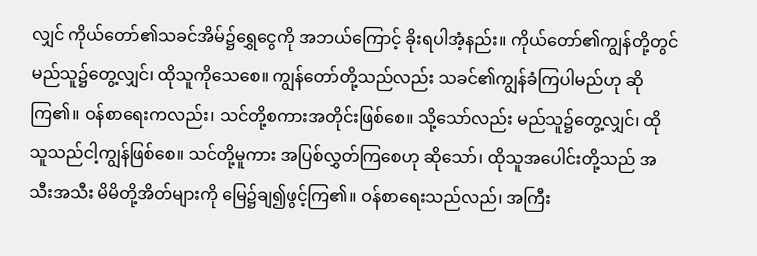လျှင် ကိုယ်တော်၏သခင်အိမ်၌ရွှေငွေကို အဘယ်ကြောင့် ခိုးရပါအံ့နည်း။ ကိုယ်တော်၏ကျွန်တို့တွင် မည်သူ၌တွေ့လျှင်၊ ထိုသူကိုသေစေ။ ကျွန်တော်တို့သည်လည်း သခင်၏ကျွန်ခံကြပါမည်ဟု ဆိုကြ၏။ ဝန်စာရေးကလည်း၊ သင်တို့စကားအတိုင်းဖြစ်စေ။ သို့သော်လည်း မည်သူ၌တွေ့လျှင်၊ ထိုသူသည်ငါ့ကျွန်ဖြစ်စေ။ သင်တို့မူကား အပြစ်လွှတ်ကြစေဟု ဆိုသော်၊ ထိုသူအပေါင်းတို့သည် အသီးအသီး မိမိတို့အိတ်များကို မြေ၌ချ၍ဖွင့်ကြ၏။ ဝန်စာရေးသည်လည်၊ အကြီး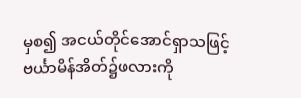မှစ၍ အငယ်တိုင်အောင်ရှာသဖြင့် ဗင်္ယာမိန်အိတ်၌ဖလားကို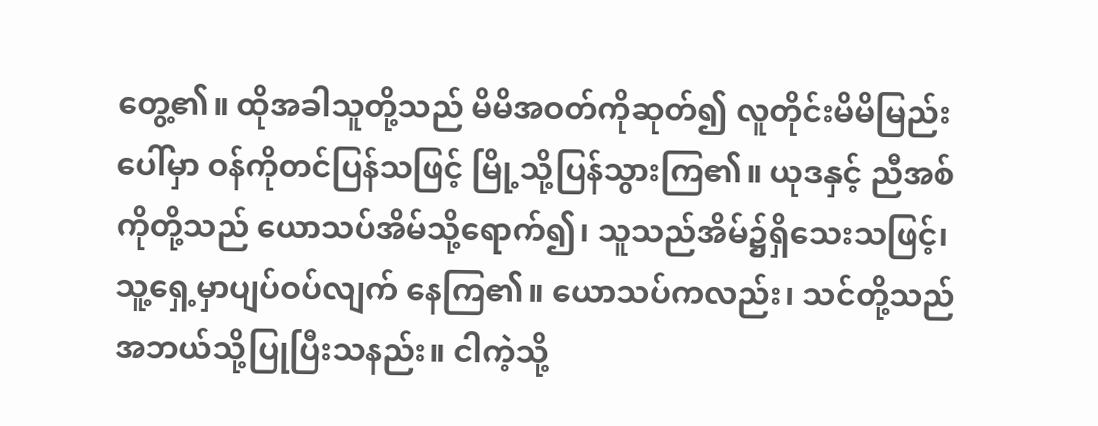တွေ့၏။ ထိုအခါသူတို့သည် မိမိအဝတ်ကိုဆုတ်၍ လူတိုင်းမိမိမြည်းပေါ်မှာ ဝန်ကိုတင်ပြန်သဖြင့် မြို့သို့ပြန်သွားကြ၏။ ယုဒနှင့် ညီအစ်ကိုတို့သည် ယောသပ်အိမ်သို့ရောက်၍၊ သူသည်အိမ်၌ရှိသေးသဖြင့်၊ သူ့ရှေ့မှာပျပ်ဝပ်လျက် နေကြ၏။ ယောသပ်ကလည်း၊ သင်တို့သည် အဘယ်သို့ပြုပြီးသနည်း။ ငါကဲ့သို့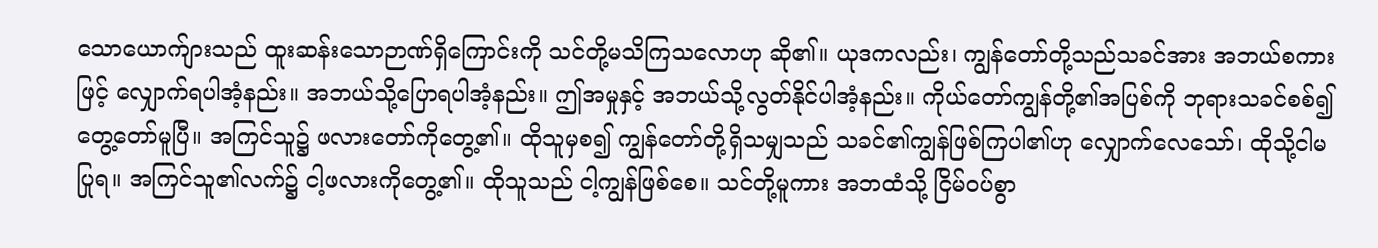သောယောက်ျားသည် ထူးဆန်းသောဉာဏ်ရှိကြောင်းကို သင်တို့မသိကြသလောဟု ဆို၏။ ယုဒကလည်း၊ ကျွန်တော်တို့သည်သခင်အား အဘယ်စကားဖြင့် လျှောက်ရပါအံ့နည်း။ အဘယ်သို့ပြောရပါအံ့နည်း။ ဤအမှုနှင့် အဘယ်သို့လွတ်နိုင်ပါအံ့နည်း။ ကိုယ်တော်ကျွန်တို့၏အပြစ်ကို ဘုရားသခင်စစ်၍ တွေ့တော်မူပြီ။ အကြင်သူ၌ ဖလားတော်ကိုတွေ့၏။ ထိုသူမှစ၍ ကျွန်တော်တို့ရှိသမျှသည် သခင်၏ကျွန်ဖြစ်ကြပါ၏ဟု လျှောက်လေသော်၊ ထိုသို့ငါမပြုရ။ အကြင်သူ၏လက်၌ ငါ့ဖလားကိုတွေ့၏။ ထိုသူသည် ငါ့ကျွန်ဖြစ်စေ။ သင်တို့မူကား အဘထံသို့ ငြိမ်ဝပ်စွာ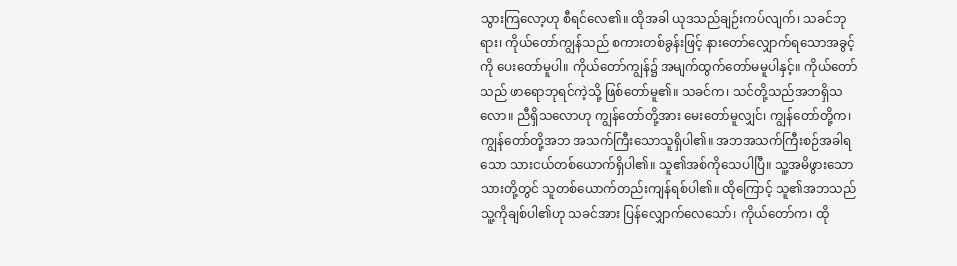သွားကြလော့ဟု စီရင်လေ၏။ ထိုအခါ ယုဒသည်ချဉ်းကပ်လျက်၊ သခင်ဘုရား၊ ကိုယ်တော်ကျွန်သည် စကားတစ်ခွန်းဖြင့် နားတော်လျှောက်ရသောအခွင့်ကို ပေးတော်မူပါ။ ကိုယ်တော်ကျွန်၌ အမျက်ထွက်တော်မမူပါနှင့်။ ကိုယ်တော်သည် ဖာရောဘုရင်ကဲ့သို့ ဖြစ်တော်မူ၏။ သခင်က၊ သင်တို့သည်အဘရှိသလော။ ညီရှိသလောဟု ကျွန်တော်တို့အား မေးတော်မူလျှင်၊ ကျွန်တော်တို့က၊ ကျွန်တော်တို့အဘ အသက်ကြီးသောသူရှိပါ၏။ အဘအသက်ကြီးစဉ်အခါရသော သားငယ်တစ်ယောက်ရှိပါ၏။ သူ၏အစ်ကိုသေပါပြီ။ သူ့အမိဖွားသောသားတို့တွင် သူတစ်ယောက်တည်းကျန်ရစ်ပါ၏။ ထိုကြောင့် သူ၏အဘသည်သူ့ကိုချစ်ပါ၏ဟု သခင်အား ပြန်လျှောက်လေသော်၊ ကိုယ်တော်က၊ ထို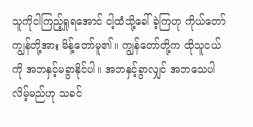သူကိုငါကြည့်ရှုရအောင် ငါ့ထံသို့ခေါ်ခဲ့ကြဟု ကိုယ်တော်ကျွန်တို့အား မိန့်တော်မူ၏။ ကျွန်တော်တို့က ထိုသူငယ်ကို အဘနှင့်မခွာနိုင်ပါ။ အဘနှင့်ခွာလျှင် အဘသေပါလိမ့်မည်ဟု သခင်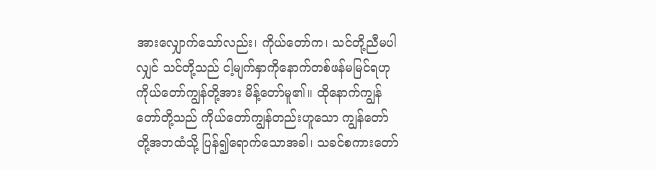အားလျှောက်သော်လည်း၊ ကိုယ်တော်က၊ သင်တို့ညီမပါလျှင် သင်တို့သည် ငါ့မျက်နှာကိုနောက်တစ်ဖန်မမြင်ရဟု ကိုယ်တော်ကျွန်တို့အား မိန့်တော်မူ၏။ ထိုနောက်ကျွန်တော်တို့သည် ကိုယ်တော်ကျွန်တည်းဟူသော ကျွန်တော်တို့အဘထံသို့ ပြန်၍ရောက်သောအခါ၊ သခင်စကားတော်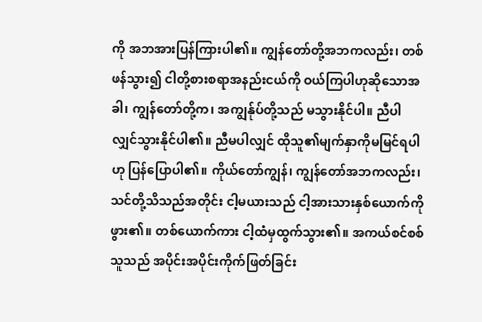ကို အဘအားပြန်ကြားပါ၏။ ကျွန်တော်တို့အဘကလည်း၊ တစ်ဖန်သွား၍ ငါတို့စားစရာအနည်းငယ်ကို ဝယ်ကြပါဟုဆိုသောအခါ၊ ကျွန်တော်တို့က၊ အကျွန်ုပ်တို့သည် မသွားနိုင်ပါ။ ညီပါလျှင်သွားနိုင်ပါ၏။ ညီမပါလျှင် ထိုသူ၏မျက်နှာကိုမမြင်ရပါဟု ပြန်ပြောပါ၏။ ကိုယ်တော်ကျွန်၊ ကျွန်တော်အဘကလည်း၊ သင်တို့သိသည်အတိုင်း ငါ့မယားသည် ငါ့အားသားနှစ်ယောက်ကိုဖွား၏။ တစ်ယောက်ကား ငါ့ထံမှထွက်သွား၏။ အကယ်စင်စစ် သူသည် အပိုင်းအပိုင်းကိုက်ဖြတ်ခြင်း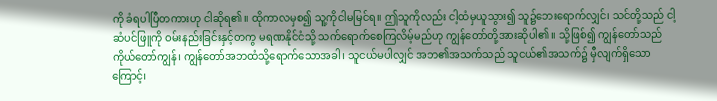ကို ခံရပါပြီတကားဟု ငါဆိုရ၏။ ထိုကာလမှစ၍ သူ့ကိုငါမမြင်ရ။ ဤသူကိုလည်း ငါ့ထံမှယူသွား၍ သူ၌ဘေးရောက်လျှင်၊ သင်တို့သည် ငါ့ဆံပင်ဖြူကို ဝမ်းနည်းခြင်းနှင့်တကွ မရဏနိုင်ငံသို့ သက်ရောက်စေကြလိမ့်မည်ဟု ကျွန်တော်တို့အားဆိုပါ၏။ သို့ဖြစ်၍ ကျွန်တော်သည် ကိုယ်တော်ကျွန်၊ ကျွန်တော်အဘထံသို့ရောက်သောအခါ၊ သူငယ်မပါလျှင် အဘ၏အသက်သည် သူငယ်၏အသက်၌ မှီလျက်ရှိသောကြောင့်၊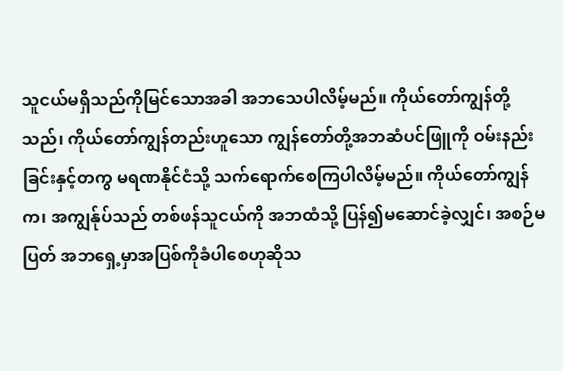သူငယ်မရှိသည်ကိုမြင်သောအခါ အဘသေပါလိမ့်မည်။ ကိုယ်တော်ကျွန်တို့သည်၊ ကိုယ်တော်ကျွန်တည်းဟူသော ကျွန်တော်တို့အဘဆံပင်ဖြူကို ဝမ်းနည်းခြင်းနှင့်တကွ မရဏနိုင်ငံသို့ သက်ရောက်စေကြပါလိမ့်မည်။ ကိုယ်တော်ကျွန်က၊ အကျွန်ုပ်သည် တစ်ဖန်သူငယ်ကို အဘထံသို့ ပြန်၍မဆောင်ခဲ့လျှင်၊ အစဉ်မပြတ် အဘရှေ့မှာအပြစ်ကိုခံပါစေဟုဆိုသ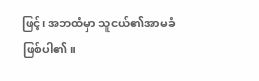ဖြင့်၊ အဘထံမှာ သူငယ်၏အာမခံဖြစ်ပါ၏။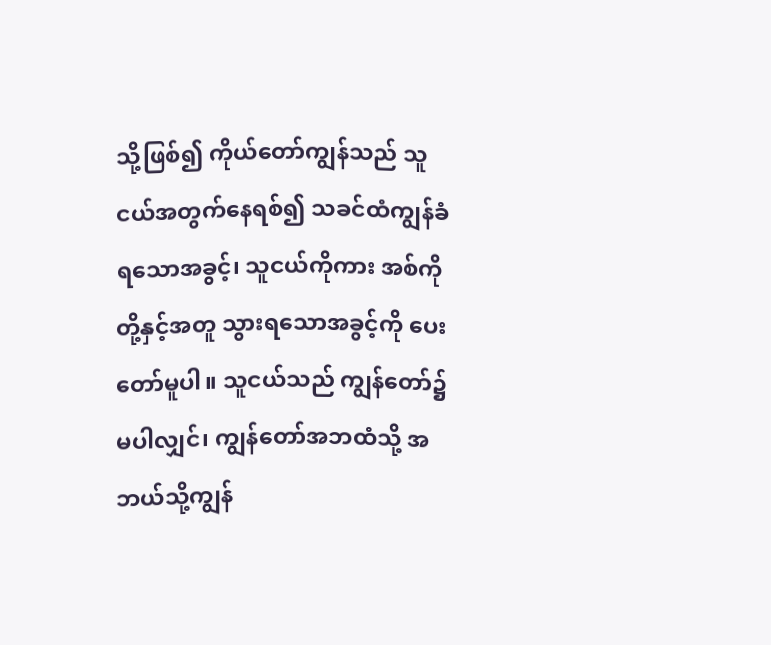သို့ဖြစ်၍ ကိုယ်တော်ကျွန်သည် သူငယ်အတွက်နေရစ်၍ သခင်ထံကျွန်ခံရသောအခွင့်၊ သူငယ်ကိုကား အစ်ကိုတို့နှင့်အတူ သွားရသောအခွင့်ကို ပေးတော်မူပါ။ သူငယ်သည် ကျွန်တော်၌မပါလျှင်၊ ကျွန်တော်အဘထံသို့ အဘယ်သို့ကျွန်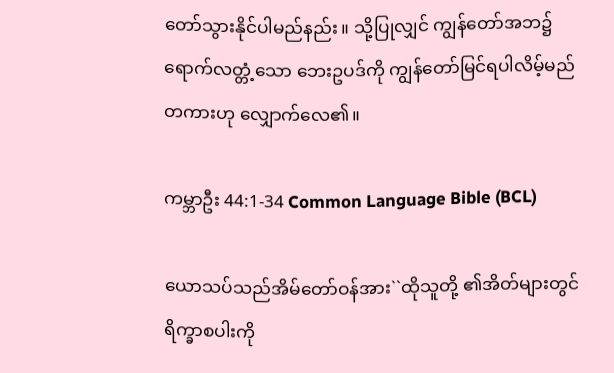တော်သွားနိုင်ပါမည်နည်း။ သို့ပြုလျှင် ကျွန်တော်အဘ၌ရောက်လတ္တံ့သော ဘေးဥပဒ်ကို ကျွန်တော်မြင်ရပါလိမ့်မည်တကားဟု လျှောက်လေ၏။

ကမ္ဘာဦး 44:1-34 Common Language Bible (BCL)

ယောသပ်သည်အိမ်တော်ဝန်အား``ထိုသူတို့ ၏အိတ်များတွင်ရိက္ခာစပါးကို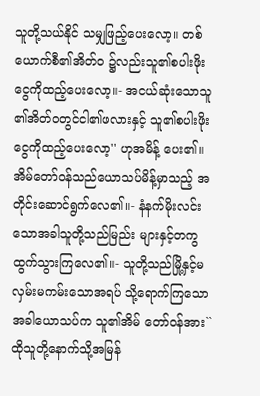သူတို့သယ်နိုင် သမျှဖြည့်ပေးလော့။ တစ်ယောက်စီ၏အိတ်ဝ ၌လည်းသူ၏စပါးဖိုးငွေကိုထည့်ပေးလော့။- အငယ်ဆုံးသောသူ၏အိတ်ဝတွင်ငါ၏ဖလားနှင့် သူ၏စပါးဖိုးငွေကိုထည့်ပေးလော့'' ဟုအမိန့် ပေး၏။ အိမ်တော်ဝန်သည်ယောသပ်မိန့်မှာသည့် အတိုင်းဆောင်ရွက်လေ၏။- နံနက်မိုးလင်းသောအခါသူတို့သည်မြည်း များနှင့်တကွထွက်သွားကြလေ၏။- သူတို့သည်မြို့နှင့်မလှမ်းမကမ်းသောအရပ် သို့ရောက်ကြသောအခါယောသပ်က သူ၏အိမ် တော်ဝန်အား``ထိုသူတို့နောက်သို့အမြန်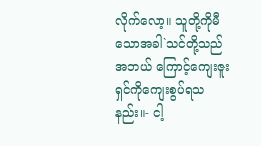လိုက်လော့။ သူတို့ကိုမီသောအခါ`သင်တို့သည်အဘယ် ကြောင့်ကျေးဇူးရှင်ကိုကျေးစွပ်ရသနည်း။- ငါ့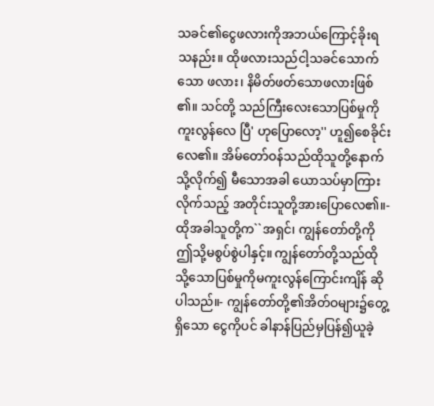သခင်၏ငွေဖလားကိုအဘယ်ကြောင့်ခိုးရ သနည်း။ ထိုဖလားသည်ငါ့သခင်သောက်သော ဖလား၊ နိမိတ်ဖတ်သောဖလားဖြစ်၏။ သင်တို့ သည်ကြီးလေးသောပြစ်မှုကိုကူးလွန်လေ ပြီ' ဟုပြောလော့'' ဟူ၍စေခိုင်းလေ၏။ အိမ်တော်ဝန်သည်ထိုသူတို့နောက်သို့လိုက်၍ မီသောအခါ ယောသပ်မှာကြားလိုက်သည့် အတိုင်းသူတို့အားပြောလေ၏။- ထိုအခါသူတို့က``အရှင်၊ ကျွန်တော်တို့ကို ဤသို့မစွပ်စွဲပါနှင့်။ ကျွန်တော်တို့သည်ထို သို့သောပြစ်မှုကိုမကူးလွန်ကြောင်းကျိန် ဆိုပါသည်။- ကျွန်တော်တို့၏အိတ်ဝများ၌တွေ့ရှိသော ငွေကိုပင် ခါနာန်ပြည်မှပြန်၍ယူခဲ့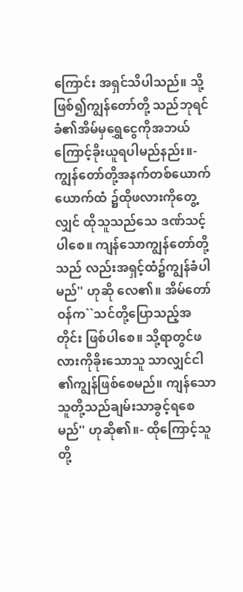ကြောင်း အရှင်သိပါသည်။ သို့ဖြစ်၍ကျွန်တော်တို့ သည်ဘုရင်ခံ၏အိမ်မှရွှေငွေကိုအဘယ် ကြောင့်ခိုးယူရပါမည်နည်း။- ကျွန်တော်တို့အနက်တစ်ယောက်ယောက်ထံ ၌ထိုဖလားကိုတွေ့လျှင် ထိုသူသည်သေ ဒဏ်သင့်ပါစေ။ ကျန်သောကျွန်တော်တို့သည် လည်းအရှင့်ထံ၌ကျွန်ခံပါမည်'' ဟုဆို လေ၏။ အိမ်တော်ဝန်က``သင်တို့ပြောသည့်အတိုင်း ဖြစ်ပါစေ။ သို့ရာတွင်ဖလားကိုခိုးသောသူ သာလျှင်ငါ၏ကျွန်ဖြစ်စေမည်။ ကျန်သော သူတို့သည်ချမ်းသာခွင့်ရစေမည်'' ဟုဆို၏။- ထိုကြောင့်သူတို့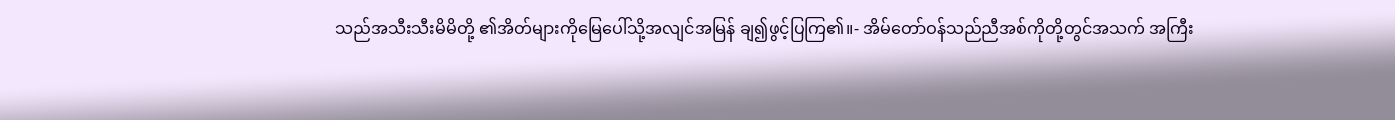သည်အသီးသီးမိမိတို့ ၏အိတ်များကိုမြေပေါ်သို့အလျင်အမြန် ချ၍ဖွင့်ပြကြ၏။- အိမ်တော်ဝန်သည်ညီအစ်ကိုတို့တွင်အသက် အကြီး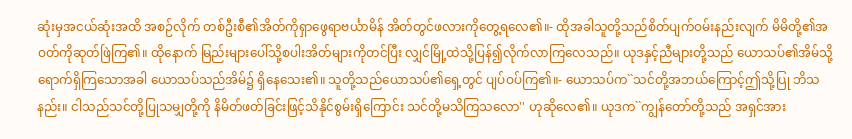ဆုံးမှအငယ်ဆုံးအထိ အစဉ်လိုက် တစ်ဦးစီ၏အိတ်ကိုရှာဖွေရာဗင်္ယာမိန် အိတ်တွင်ဖလားကိုတွေ့ရလေ၏။- ထိုအခါသူတို့သည်စိတ်ပျက်ဝမ်းနည်းလျက် မိမိတို့၏အဝတ်ကိုဆုတ်ဖြဲကြ၏။ ထိုနောက် မြည်းများပေါ်သို့စပါးအိတ်များကိုတင်ပြီး လျှင်မြို့ထဲသို့ပြန်၍လိုက်လာကြလေသည်။ ယုဒနှင့်ညီများတို့သည် ယောသပ်၏အိမ်သို့ ရောက်ရှိကြသောအခါ ယောသပ်သည်အိမ်၌ ရှိနေသေး၏။ သူတို့သည်ယောသပ်၏ရှေ့တွင် ပျပ်ဝပ်ကြ၏။- ယောသပ်က``သင်တို့အဘယ်ကြောင့်ဤသို့ပြု ဘိသနည်း။ ငါသည်သင်တို့ပြုသမျှတို့ကို နိမိတ်ဖတ်ခြင်းဖြင့်သိနိုင်စွမ်းရှိကြောင်း သင်တို့မသိကြသလော'' ဟုဆိုလေ၏။ ယုဒက``ကျွန်တော်တို့သည် အရှင်အား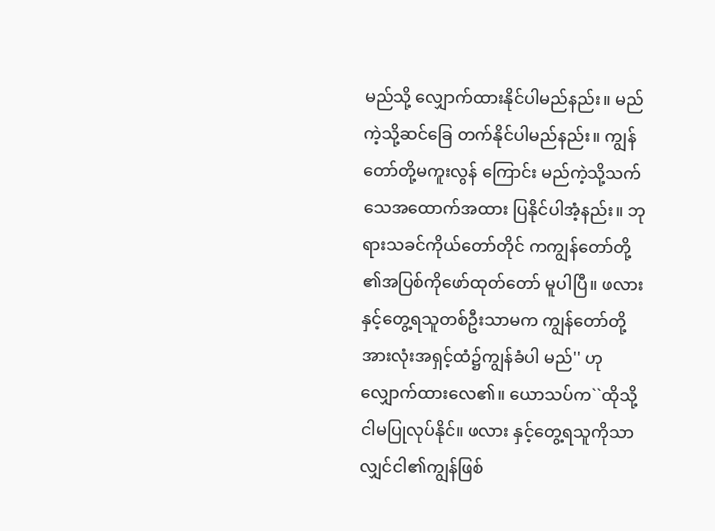မည်သို့ လျှောက်ထားနိုင်ပါမည်နည်း။ မည်ကဲ့သို့ဆင်ခြေ တက်နိုင်ပါမည်နည်း။ ကျွန်တော်တို့မကူးလွန် ကြောင်း မည်ကဲ့သို့သက်သေအထောက်အထား ပြနိုင်ပါအံ့နည်း။ ဘုရားသခင်ကိုယ်တော်တိုင် ကကျွန်တော်တို့၏အပြစ်ကိုဖော်ထုတ်တော် မူပါပြီ။ ဖလားနှင့်တွေ့ရသူတစ်ဦးသာမက ကျွန်တော်တို့အားလုံးအရှင့်ထံ၌ကျွန်ခံပါ မည်'' ဟုလျှောက်ထားလေ၏။ ယောသပ်က``ထိုသို့ငါမပြုလုပ်နိုင်။ ဖလား နှင့်တွေ့ရသူကိုသာလျှင်ငါ၏ကျွန်ဖြစ်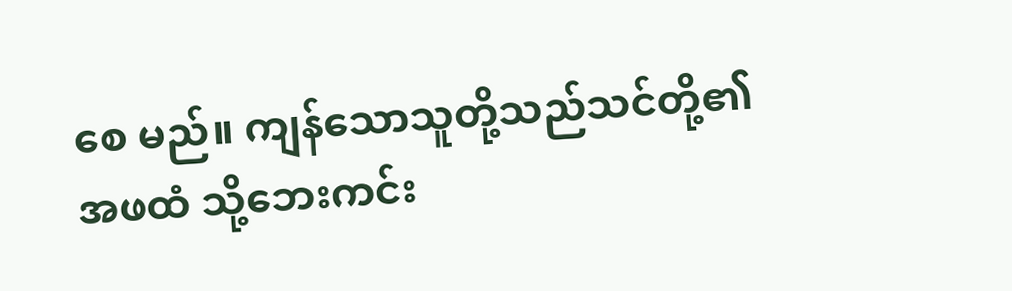စေ မည်။ ကျန်သောသူတို့သည်သင်တို့၏အဖထံ သို့ဘေးကင်း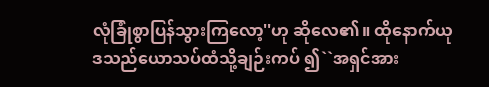လုံခြုံစွာပြန်သွားကြလော့''ဟု ဆိုလေ၏။ ထိုနောက်ယုဒသည်ယောသပ်ထံသို့ချဉ်းကပ် ၍``အရှင်အား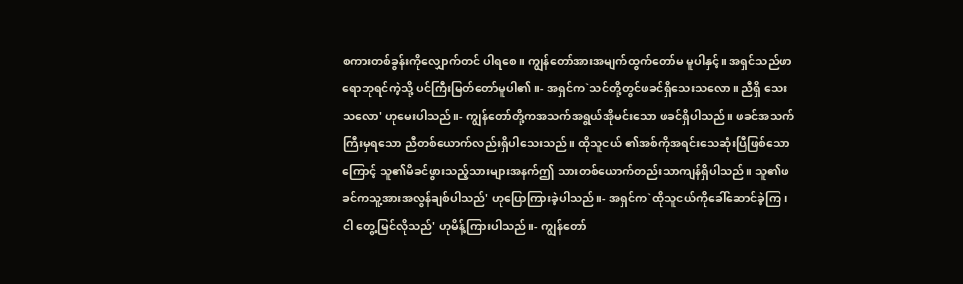စကားတစ်ခွန်းကိုလျှောက်တင် ပါရစေ။ ကျွန်တော်အားအမျက်ထွက်တော်မ မူပါနှင့်။ အရှင်သည်ဖာရောဘုရင်ကဲ့သို့ ပင်ကြီးမြတ်တော်မူပါ၏။- အရှင်က`သင်တို့တွင်ဖခင်ရှိသေးသလော။ ညီရှိ သေးသလော' ဟုမေးပါသည်။- ကျွန်တော်တို့ကအသက်အရွယ်အိုမင်းသော ဖခင်ရှိပါသည်။ ဖခင်အသက်ကြီးမှရသော ညီတစ်ယောက်လည်းရှိပါသေးသည်။ ထိုသူငယ် ၏အစ်ကိုအရင်းသေဆုံးပြီဖြစ်သောကြောင့် သူ၏မိခင်ဖွားသည့်သားများအနက်ဤ သားတစ်ယောက်တည်းသာကျန်ရှိပါသည်။ သူ၏ဖခင်ကသူ့အားအလွန်ချစ်ပါသည်' ဟုပြောကြားခဲ့ပါသည်။- အရှင်က`ထိုသူငယ်ကိုခေါ်ဆောင်ခဲ့ကြ၊ ငါ တွေ့မြင်လိုသည်' ဟုမိန့်ကြားပါသည်။- ကျွန်တော်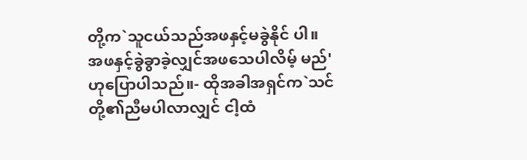တို့က`သူငယ်သည်အဖနှင့်မခွဲနိုင် ပါ။ အဖနှင့်ခွဲခွာခဲ့လျှင်အဖသေပါလိမ့် မည်' ဟုပြောပါသည်။- ထိုအခါအရှင်က`သင်တို့၏ညီမပါလာလျှင် ငါ့ထံ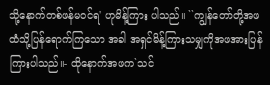သို့နောက်တစ်ဖန်မဝင်ရ' ဟုမိန့်ကြား ပါသည်။ ``ကျွန်တော်တို့အဖထံသို့ပြန်ရောက်ကြသော အခါ အရှင်မိန့်ကြားသမျှကိုအဖအားပြန် ကြားပါသည်။- ထိုနောက်အဖက`သင်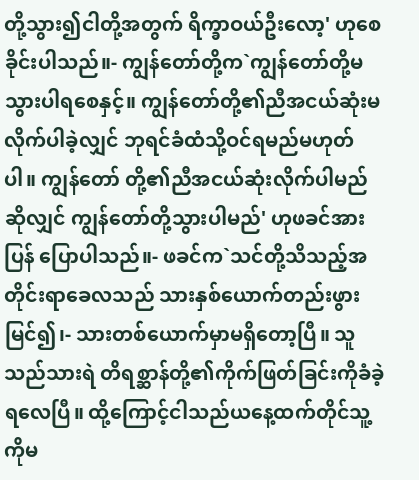တို့သွား၍ငါတို့အတွက် ရိက္ခာဝယ်ဦးလော့' ဟုစေခိုင်းပါသည်။- ကျွန်တော်တို့က`ကျွန်တော်တို့မသွားပါရစေနှင့်။ ကျွန်တော်တို့၏ညီအငယ်ဆုံးမလိုက်ပါခဲ့လျှင် ဘုရင်ခံထံသို့ဝင်ရမည်မဟုတ်ပါ။ ကျွန်တော် တို့၏ညီအငယ်ဆုံးလိုက်ပါမည်ဆိုလျှင် ကျွန်တော်တို့သွားပါမည်' ဟုဖခင်အားပြန် ပြောပါသည်။- ဖခင်က`သင်တို့သိသည့်အတိုင်းရာခေလသည် သားနှစ်ယောက်တည်းဖွားမြင်၍၊- သားတစ်ယောက်မှာမရှိတော့ပြီ။ သူသည်သားရဲ တိရစ္ဆာန်တို့၏ကိုက်ဖြတ်ခြင်းကိုခံခဲ့ရလေပြီ။ ထို့ကြောင့်ငါသည်ယနေ့ထက်တိုင်သူ့ကိုမ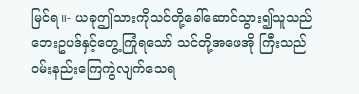မြင်ရ။- ယခုဤသားကိုသင်တို့ခေါ်ဆောင်သွား၍သူသည် ဘေးဥပဒ်နှင့်တွေ့ကြုံရသော် သင်တို့အဖေအို ကြီးသည်ဝမ်းနည်းကြေကွဲလျက်သေရ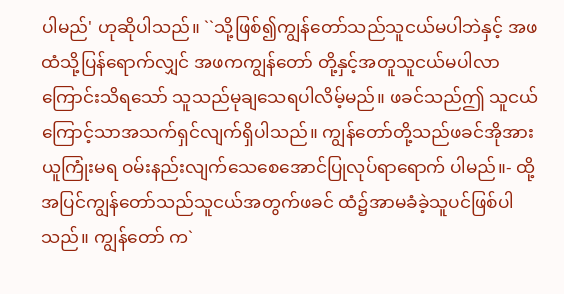ပါမည်' ဟုဆိုပါသည်။ ``သို့ဖြစ်၍ကျွန်တော်သည်သူငယ်မပါဘဲနှင့် အဖထံသို့ပြန်ရောက်လျှင် အဖကကျွန်တော် တို့နှင့်အတူသူငယ်မပါလာကြောင်းသိရသော် သူသည်မုချသေရပါလိမ့်မည်။ ဖခင်သည်ဤ သူငယ်ကြောင့်သာအသက်ရှင်လျက်ရှိပါသည်။ ကျွန်တော်တို့သည်ဖခင်အိုအားယူကြုံးမရ ဝမ်းနည်းလျက်သေစေအောင်ပြုလုပ်ရာရောက် ပါမည်။- ထို့အပြင်ကျွန်တော်သည်သူငယ်အတွက်ဖခင် ထံ၌အာမခံခဲ့သူပင်ဖြစ်ပါသည်။ ကျွန်တော် က`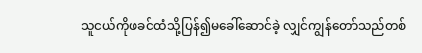သူငယ်ကိုဖခင်ထံသို့ပြန်၍မခေါ်ဆောင်ခဲ့ လျှင်ကျွန်တော်သည်တစ်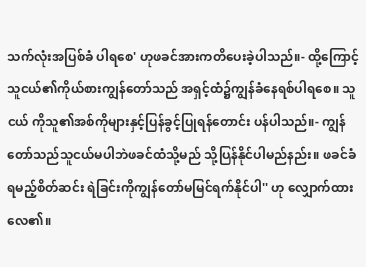သက်လုံးအပြစ်ခံ ပါရစေ' ဟုဖခင်အားကတိပေးခဲ့ပါသည်။- ထို့ကြောင့်သူငယ်၏ကိုယ်စားကျွန်တော်သည် အရှင့်ထံ၌ကျွန်ခံနေရစ်ပါရစေ။ သူငယ် ကိုသူ၏အစ်ကိုများနှင့်ပြန်ခွင့်ပြုရန်တောင်း ပန်ပါသည်။- ကျွန်တော်သည်သူငယ်မပါဘဲဖခင်ထံသို့မည် သို့ပြန်နိုင်ပါမည်နည်း။ ဖခင်ခံရမည့်စိတ်ဆင်း ရဲခြင်းကိုကျွန်တော်မမြင်ရက်နိုင်ပါ'' ဟု လျှောက်ထားလေ၏။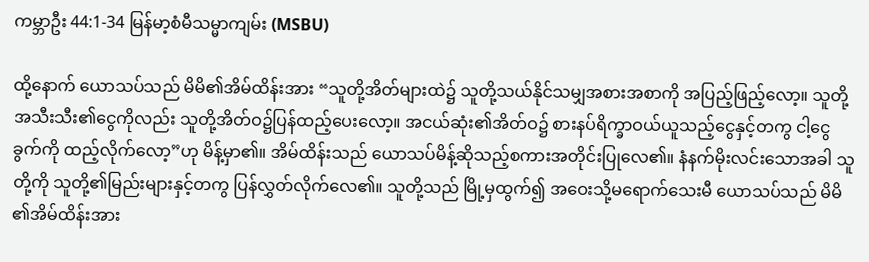ကမ္ဘာဦး 44:1-34 မြန်မာ့စံမီသမ္မာကျမ်း (MSBU)

ထို့နောက် ယောသပ်သည် မိမိ၏အိမ်ထိန်းအား “သူတို့အိတ်များထဲ၌ သူတို့သယ်နိုင်သမျှအစားအစာကို အပြည့်ဖြည့်လော့။ သူတို့အသီးသီး၏ငွေကိုလည်း သူတို့အိတ်ဝ၌ပြန်ထည့်ပေးလော့။ အငယ်ဆုံး၏အိတ်ဝ၌ စားနပ်ရိက္ခာဝယ်ယူသည့်ငွေနှင့်တကွ ငါ့ငွေခွက်ကို ထည့်လိုက်လော့”ဟု မိန့်မှာ၏။ အိမ်ထိန်းသည် ယောသပ်မိန့်ဆိုသည့်စကားအတိုင်းပြုလေ၏။ နံနက်မိုးလင်းသောအခါ သူတို့ကို သူတို့၏မြည်းများနှင့်တကွ ပြန်လွှတ်လိုက်လေ၏။ သူတို့သည် မြို့မှထွက်၍ အဝေးသို့မရောက်သေးမီ ယောသပ်သည် မိမိ၏အိမ်ထိန်းအား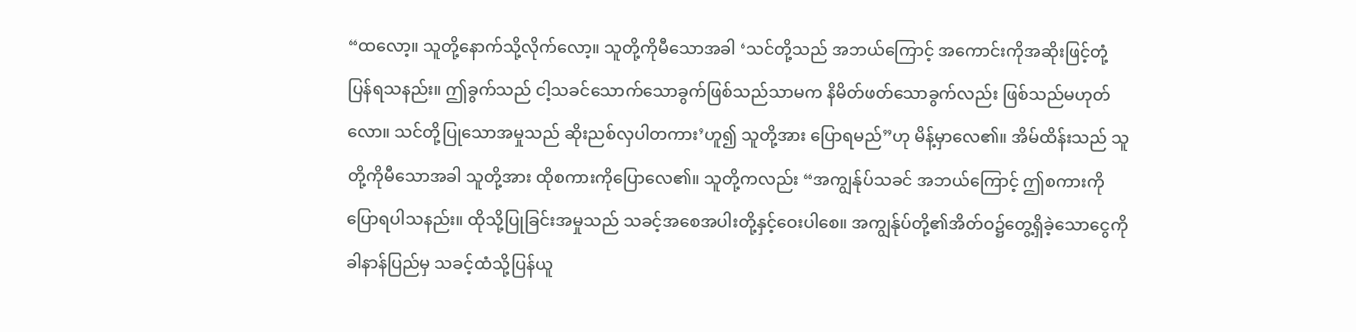“ထလော့။ သူတို့နောက်သို့လိုက်လော့။ သူတို့ကိုမီသောအခါ ‘သင်တို့သည် အဘယ်ကြောင့် အကောင်းကိုအဆိုးဖြင့်တုံ့ပြန်ရသနည်း။ ဤခွက်သည် ငါ့သခင်သောက်သောခွက်ဖြစ်သည်သာမက နိမိတ်ဖတ်သောခွက်လည်း ဖြစ်သည်မဟုတ်လော။ သင်တို့ပြုသောအမှုသည် ဆိုးညစ်လှပါတကား’ဟူ၍ သူတို့အား ပြောရမည်”ဟု မိန့်မှာလေ၏။ အိမ်ထိန်းသည် သူတို့ကိုမီသောအခါ သူတို့အား ထိုစကားကိုပြောလေ၏။ သူတို့ကလည်း “အကျွန်ုပ်သခင် အဘယ်ကြောင့် ဤစကားကိုပြောရပါသနည်း။ ထိုသို့ပြုခြင်းအမှုသည် သခင့်အစေအပါးတို့နှင့်ဝေးပါစေ။ အကျွန်ုပ်တို့၏အိတ်ဝ၌တွေ့ရှိခဲ့သောငွေကို ခါနာန်ပြည်မှ သခင့်ထံသို့ပြန်ယူ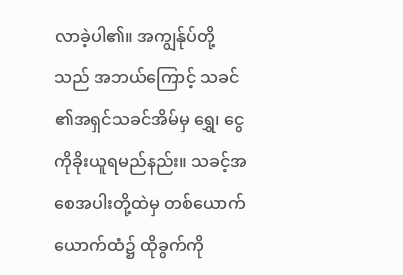လာခဲ့ပါ၏။ အကျွန်ုပ်တို့သည် အဘယ်ကြောင့် သခင်၏အရှင်သခင်အိမ်မှ ရွှေ၊ ငွေကိုခိုးယူရမည်နည်း။ သခင့်အစေအပါးတို့ထဲမှ တစ်ယောက်ယောက်ထံ၌ ထိုခွက်ကို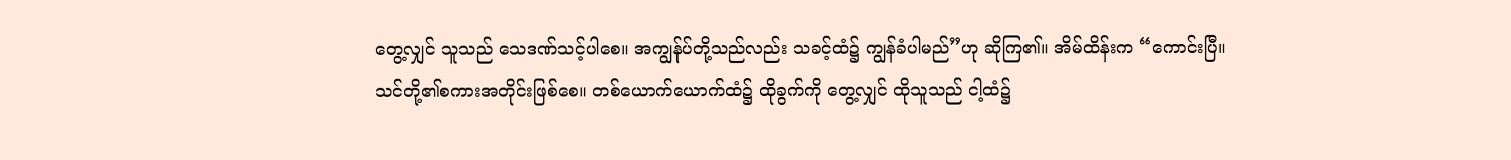တွေ့လျှင် သူသည် သေဒဏ်သင့်ပါစေ။ အကျွန်ုပ်တို့သည်လည်း သခင့်ထံ၌ ကျွန်ခံပါမည်”ဟု ဆိုကြ၏။ အိမ်ထိန်းက “ကောင်းပြီ။ သင်တို့၏စကားအတိုင်းဖြစ်စေ။ တစ်ယောက်ယောက်ထံ၌ ထိုခွက်ကို တွေ့လျှင် ထိုသူသည် ငါ့ထံ၌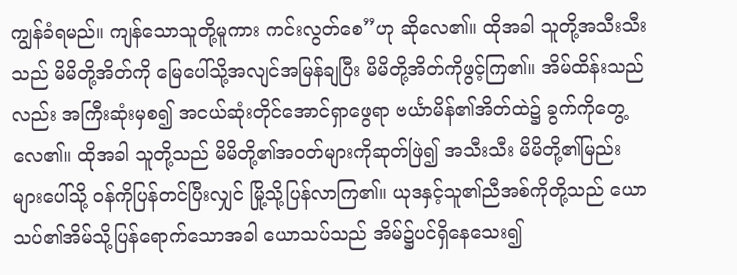ကျွန်ခံရမည်။ ကျန်သောသူတို့မူကား ကင်းလွတ်စေ”ဟု ဆိုလေ၏။ ထိုအခါ သူတို့အသီးသီးသည် မိမိတို့အိတ်ကို မြေပေါ်သို့အလျင်အမြန်ချပြီး မိမိတို့အိတ်ကိုဖွင့်ကြ၏။ အိမ်ထိန်းသည်လည်း အကြီးဆုံးမှစ၍ အငယ်ဆုံးတိုင်အောင်ရှာဖွေရာ ဗင်္ယာမိန်၏အိတ်ထဲ၌ ခွက်ကိုတွေ့လေ၏။ ထိုအခါ သူတို့သည် မိမိတို့၏အဝတ်များကိုဆုတ်ဖြဲ၍ အသီးသီး မိမိတို့၏မြည်းများပေါ်သို့ ဝန်ကိုပြန်တင်ပြီးလျှင် မြို့သို့ပြန်လာကြ၏။ ယုဒနှင့်သူ၏ညီအစ်ကိုတို့သည် ယောသပ်၏အိမ်သို့ပြန်ရောက်သောအခါ ယောသပ်သည် အိမ်၌ပင်ရှိနေသေး၍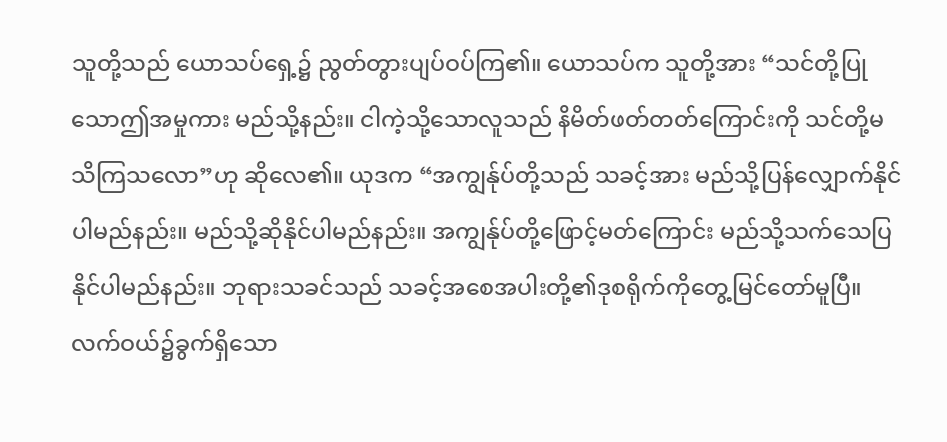သူတို့သည် ယောသပ်ရှေ့၌ ညွတ်တွားပျပ်ဝပ်ကြ၏။ ယောသပ်က သူတို့အား “သင်တို့ပြုသောဤအမှုကား မည်သို့နည်း။ ငါကဲ့သို့သောလူသည် နိမိတ်ဖတ်တတ်ကြောင်းကို သင်တို့မသိကြသလော”ဟု ဆိုလေ၏။ ယုဒက “အကျွန်ုပ်တို့သည် သခင့်အား မည်သို့ပြန်လျှောက်နိုင်ပါမည်နည်း။ မည်သို့ဆိုနိုင်ပါမည်နည်း။ အကျွန်ုပ်တို့ဖြောင့်မတ်ကြောင်း မည်သို့သက်သေပြနိုင်ပါမည်နည်း။ ဘုရားသခင်သည် သခင့်အစေအပါးတို့၏ဒုစရိုက်ကိုတွေ့မြင်တော်မူပြီ။ လက်ဝယ်၌ခွက်ရှိသော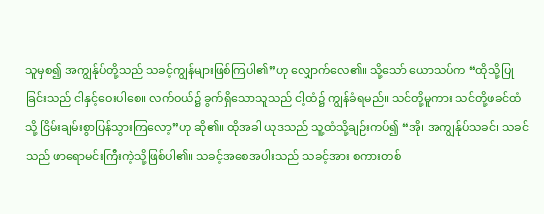သူမှစ၍ အကျွန်ုပ်တို့သည် သခင့်ကျွန်များဖြစ်ကြပါ၏”ဟု လျှောက်လေ၏။ သို့သော် ယောသပ်က “ထိုသို့ပြုခြင်းသည် ငါနှင့်ဝေးပါစေ။ လက်ဝယ်၌ ခွက်ရှိသောသူသည် ငါ့ထံ၌ ကျွန်ခံရမည်။ သင်တို့မူကား သင်တို့ဖခင်ထံသို့ ငြိမ်းချမ်းစွာပြန်သွားကြလော့”ဟု ဆို၏။ ထိုအခါ ယုဒသည် သူ့ထံသို့ချဉ်းကပ်၍ “အို၊ အကျွန်ုပ်သခင်၊ သခင်သည် ဖာရောမင်းကြီးကဲ့သို့ဖြစ်ပါ၏။ သခင့်အစေအပါးသည် သခင့်အား စကားတစ်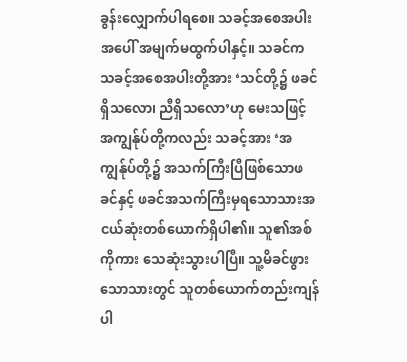ခွန်းလျှောက်ပါရစေ။ သခင့်အစေအပါးအပေါ် အမျက်မထွက်ပါနှင့်။ သခင်က သခင့်အစေအပါးတို့အား ‘သင်တို့၌ ဖခင်ရှိသလော၊ ညီရှိသလော’ဟု မေးသဖြင့် အကျွန်ုပ်တို့ကလည်း သခင့်အား ‘အကျွန်ုပ်တို့၌ အသက်ကြီးပြီဖြစ်သောဖခင်နှင့် ဖခင်အသက်ကြီးမှရသောသားအငယ်ဆုံးတစ်ယောက်ရှိပါ၏။ သူ၏အစ်ကိုကား သေဆုံးသွားပါပြီ။ သူ့မိခင်ဖွားသောသားတွင် သူတစ်ယောက်တည်းကျန်ပါ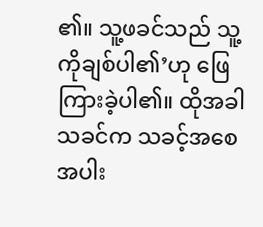၏။ သူ့ဖခင်သည် သူ့ကိုချစ်ပါ၏’ဟု ဖြေကြားခဲ့ပါ၏။ ထိုအခါ သခင်က သခင့်အစေအပါး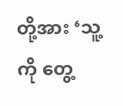တို့အား ‘သူ့ကို တွေ့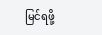မြင်ရဖို့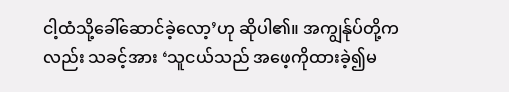ငါ့ထံသို့ခေါ်ဆောင်ခဲ့လော့’ဟု ဆိုပါ၏။ အကျွန်ုပ်တို့ကလည်း သခင့်အား ‘သူငယ်သည် အဖေ့ကိုထားခဲ့၍မ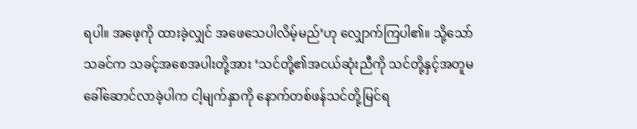ရပါ။ အဖေ့ကို ထားခဲ့လျှင် အဖေသေပါလိမ့်မည်’ဟု လျှောက်ကြပါ၏။ သို့သော် သခင်က သခင့်အစေအပါးတို့အား ‘သင်တို့၏အငယ်ဆုံးညီကို သင်တို့နှင့်အတူမခေါ်ဆောင်လာခဲ့ပါက ငါ့မျက်နှာကို နောက်တစ်ဖန်သင်တို့မြင်ရ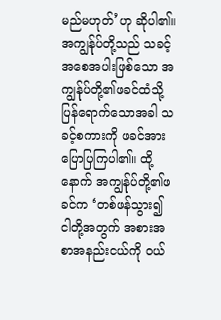မည်မဟုတ်’ဟု ဆိုပါ၏။ အကျွန်ုပ်တို့သည် သခင့်အစေအပါးဖြစ်သော အကျွန်ုပ်တို့၏ဖခင်ထံသို့ ပြန်ရောက်သောအခါ သခင့်စကားကို ဖခင်အားပြောပြကြပါ၏။ ထို့နောက် အကျွန်ုပ်တို့၏ဖခင်က ‘တစ်ဖန်သွား၍ ငါတို့အတွက် အစားအစာအနည်းငယ်ကို ဝယ်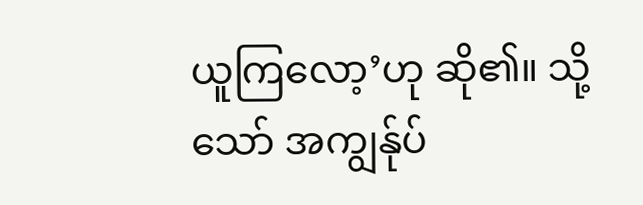ယူကြလော့’ဟု ဆို၏။ သို့သော် အကျွန်ုပ်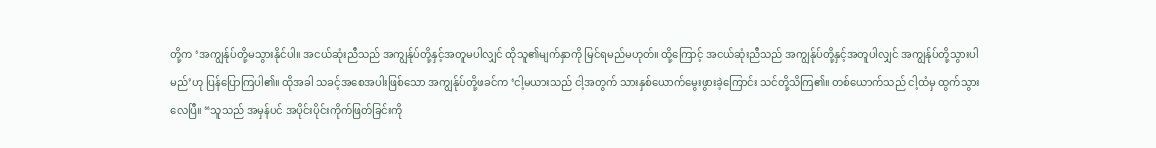တို့က ‘အကျွန်ုပ်တို့မသွားနိုင်ပါ။ အငယ်ဆုံးညီသည် အကျွန်ုပ်တို့နှင့်အတူမပါလျှင် ထိုသူ၏မျက်နှာကို မြင်ရမည်မဟုတ်။ ထို့ကြောင့် အငယ်ဆုံးညီသည် အကျွန်ုပ်တို့နှင့်အတူပါလျှင် အကျွန်ုပ်တို့သွားပါမည်’ဟု ပြန်ပြောကြပါ၏။ ထိုအခါ သခင့်အစေအပါးဖြစ်သော အကျွန်ုပ်တို့ဖခင်က ‘ငါ့မယားသည် ငါ့အတွက် သားနှစ်ယောက်မွေးဖွားခဲ့ကြောင်း သင်တို့သိကြ၏။ တစ်ယောက်သည် ငါ့ထံမှ ထွက်သွားလေပြီ။ “သူသည် အမှန်ပင် အပိုင်းပိုင်းကိုက်ဖြတ်ခြင်းကို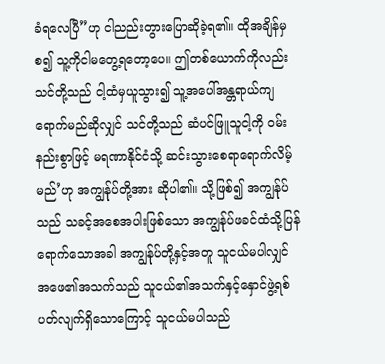ခံရလေပြီ”ဟု ငါညည်းတွားပြောဆိုခဲ့ရ၏။ ထိုအချိန်မှစ၍ သူ့ကိုငါမတွေ့ရတော့ပေ။ ဤတစ်ယောက်ကိုလည်း သင်တို့သည် ငါ့ထံမှယူသွား၍ သူ့အပေါ်အန္တရာယ်ကျရောက်မည်ဆိုလျှင် သင်တို့သည် ဆံပင်ဖြူသူငါ့ကို ဝမ်းနည်းစွာဖြင့် မရဏာနိုင်ငံသို့ ဆင်းသွားစေရာရောက်လိမ့်မည်’ဟု အကျွန်ုပ်တို့အား ဆိုပါ၏။ သို့ဖြစ်၍ အကျွန်ုပ်သည် သခင့်အစေအပါးဖြစ်သော အကျွန်ုပ်ဖခင်ထံသို့ပြန်ရောက်သောအခါ အကျွန်ုပ်တို့နှင့်အတူ သူငယ်မပါလျှင် အဖေ၏အသက်သည် သူငယ်၏အသက်နှင့်နှောင်ဖွဲ့ရစ်ပတ်လျက်ရှိသောကြောင့် သူငယ်မပါသည်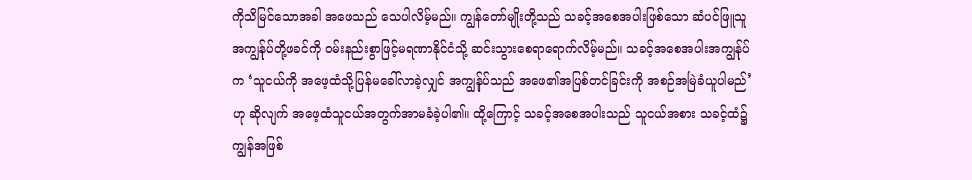ကိုသိမြင်သောအခါ အဖေသည် သေပါလိမ့်မည်။ ကျွန်တော်မျိုးတို့သည် သခင့်အစေအပါးဖြစ်သော ဆံပင်ဖြူသူအကျွန်ုပ်တို့ဖခင်ကို ဝမ်းနည်းစွာဖြင့်မရဏာနိုင်ငံသို့ ဆင်းသွားစေရာရောက်လိမ့်မည်။ သခင့်အစေအပါးအကျွန်ုပ်က ‘သူငယ်ကို အဖေ့ထံသို့ပြန်မခေါ်လာခဲ့လျှင် အကျွန်ုပ်သည် အဖေ၏အပြစ်တင်ခြင်းကို အစဉ်အမြဲခံယူပါမည်’ဟု ဆိုလျက် အဖေ့ထံသူငယ်အတွက်အာမခံခဲ့ပါ၏။ ထို့ကြောင့် သခင့်အစေအပါးသည် သူငယ်အစား သခင့်ထံ၌ ကျွန်အဖြစ်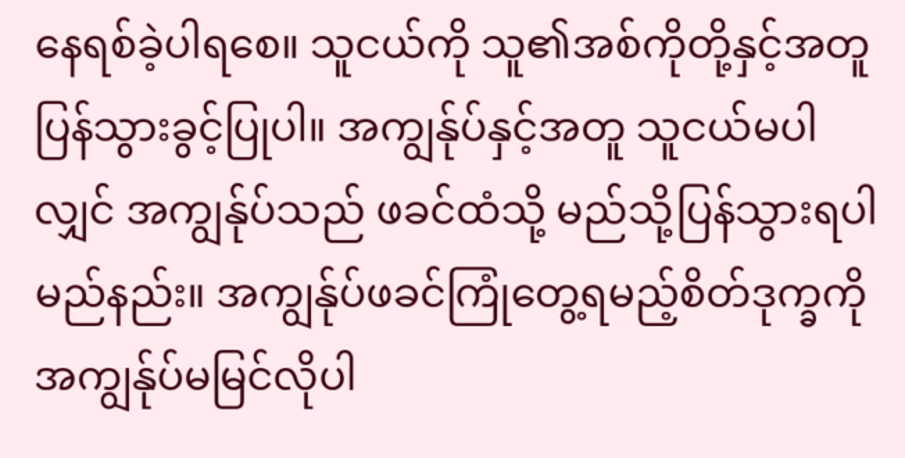နေရစ်ခဲ့ပါရစေ။ သူငယ်ကို သူ၏အစ်ကိုတို့နှင့်အတူ ပြန်သွားခွင့်ပြုပါ။ အကျွန်ုပ်နှင့်အတူ သူငယ်မပါလျှင် အကျွန်ုပ်သည် ဖခင်ထံသို့ မည်သို့ပြန်သွားရပါမည်နည်း။ အကျွန်ုပ်ဖခင်ကြုံတွေ့ရမည့်စိတ်ဒုက္ခကို အကျွန်ုပ်မမြင်လိုပါ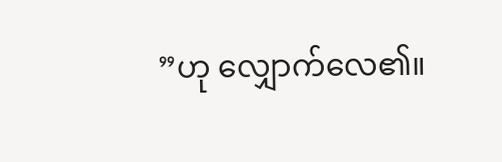”ဟု လျှောက်လေ၏။